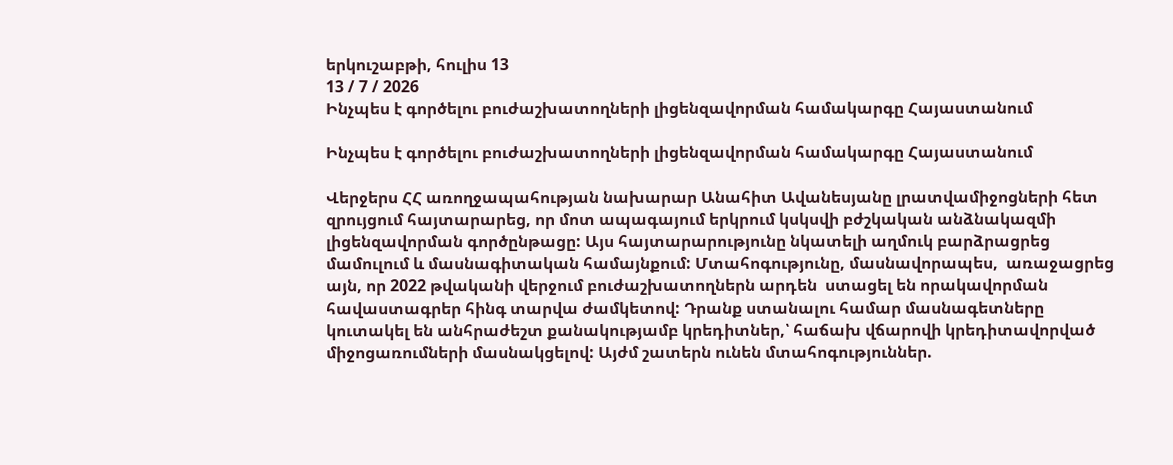երկուշաբթի, հուլիս 13
13 / 7 / 2026
Ինչպես է գործելու բուժաշխատողների լիցենզավորման համակարգը Հայաստանում

Ինչպես է գործելու բուժաշխատողների լիցենզավորման համակարգը Հայաստանում

Վերջերս ՀՀ առողջապահության նախարար Անահիտ Ավանեսյանը լրատվամիջոցների հետ զրույցում հայտարարեց, որ մոտ ապագայում երկրում կսկսվի բժշկական անձնակազմի լիցենզավորման գործընթացը: Այս հայտարարությունը նկատելի աղմուկ բարձրացրեց մամուլում և մասնագիտական համայնքում: Մտահոգությունը, մասնավորապես,  առաջացրեց այն, որ 2022 թվականի վերջում բուժաշխատողներն արդեն  ստացել են որակավորման հավաստագրեր հինգ տարվա ժամկետով: Դրանք ստանալու համար մասնագետները կուտակել են անհրաժեշտ քանակությամբ կրեդիտներ,՝ հաճախ վճարովի կրեդիտավորված միջոցառումների մասնակցելով: Այժմ շատերն ունեն մտահոգություններ.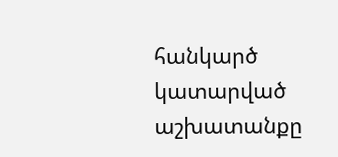հանկարծ կատարված աշխատանքը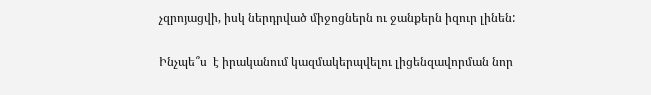չզրոյացվի, իսկ ներդրված միջոցներն ու ջանքերն իզուր լինեն:

Ինչպե՞ս  է իրականում կազմակերպվելու լիցենզավորման նոր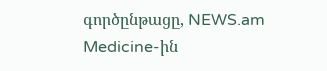գործընթացը, NEWS.am Medicine-ին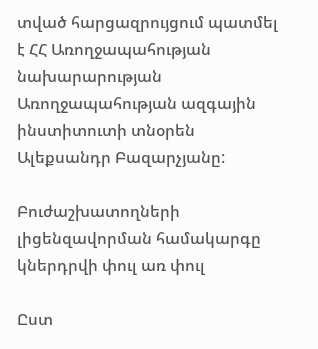տված հարցազրույցում պատմել է ՀՀ Առողջապահության նախարարության Առողջապահության ազգային ինստիտուտի տնօրեն Ալեքսանդր Բազարչյանը:

Բուժաշխատողների  լիցենզավորման համակարգը կներդրվի փուլ առ փուլ

Ըստ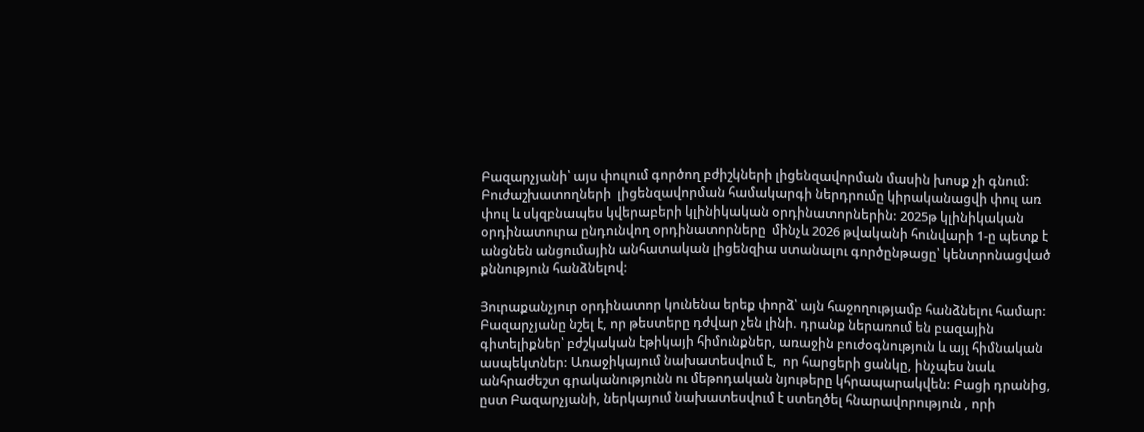Բազարչյանի՝ այս փուլում գործող բժիշկների լիցենզավորման մասին խոսք չի գնում: Բուժաշխատողների  լիցենզավորման համակարգի ներդրումը կիրականացվի փուլ առ փուլ և սկզբնապես կվերաբերի կլինիկական օրդինատորներին: 2025թ կլինիկական օրդինատուրա ընդունվող օրդինատորները  մինչև 2026 թվականի հունվարի 1-ը պետք է անցնեն անցումային անհատական լիցենզիա ստանալու գործընթացը՝ կենտրոնացված քննություն հանձնելով:

Յուրաքանչյուր օրդինատոր կունենա երեք փորձ՝ այն հաջողությամբ հանձնելու համար: Բազարչյանը նշել է, որ թեստերը դժվար չեն լինի. դրանք ներառում են բազային գիտելիքներ՝ բժշկական էթիկայի հիմունքներ, առաջին բուժօգնություն և այլ հիմնական ասպեկտներ: Առաջիկայում նախատեսվում է,  որ հարցերի ցանկը, ինչպես նաև անհրաժեշտ գրականությունն ու մեթոդական նյութերը կհրապարակվեն: Բացի դրանից, ըստ Բազարչյանի, ներկայում նախատեսվում է ստեղծել հնարավորություն , որի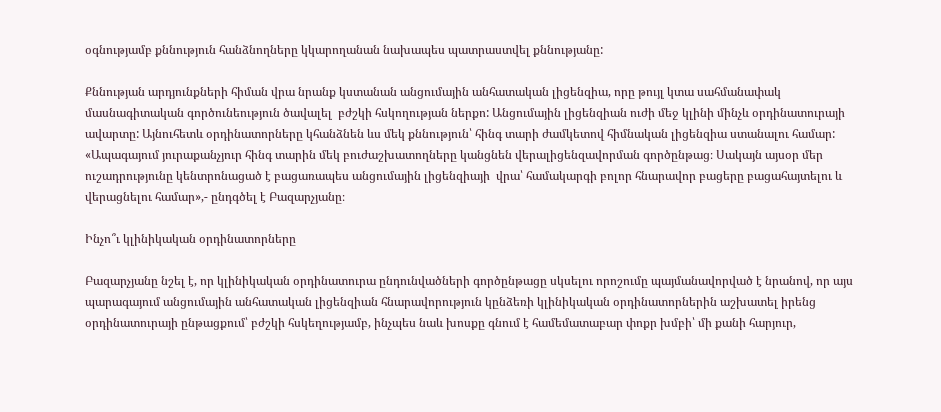օգնությամբ քննություն հանձնողները կկարողանան նախապես պատրաստվել քննությանը:

Քննության արդյունքների հիման վրա նրանք կստանան անցումային անհատական լիցենզիա, որը թույլ կտա սահմանափակ մասնագիտական գործունեություն ծավալել  բժշկի հսկողության ներքո: Անցումային լիցենզիան ուժի մեջ կլինի մինչև օրդինատուրայի ավարտը: Այնուհետև օրդինատորները կհանձնեն ևս մեկ քննություն՝ հինգ տարի ժամկետով հիմնական լիցենզիա ստանալու համար: «Ապագայում յուրաքանչյուր հինգ տարին մեկ բուժաշխատողները կանցնեն վերալիցենզավորման գործընթաց։ Սակայն այսօր մեր ուշադրությունը կենտրոնացած է բացառապես անցումային լիցենզիայի  վրա՝ համակարգի բոլոր հնարավոր բացերը բացահայտելու և վերացնելու համար»,- ընդգծել է Բազարչյանը։

Ինչո՞ւ կլինիկական օրդինատորները

Բազարչյանը նշել է, որ կլինիկական օրդինատուրա ընդունվածների գործընթացը սկսելու որոշումը պայմանավորված է նրանով, որ այս պարագայում անցումային անհատական լիցենզիան հնարավորություն կընձեռի կլինիկական օրդինատորներին աշխատել իրենց օրդինատուրայի ընթացքում՝ բժշկի հսկեղությամբ, ինչպես նաև խոսքը գնում է համեմատաբար փոքր խմբի՝ մի քանի հարյուր,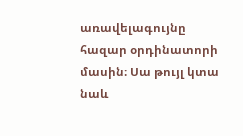առավելագույնը հազար օրդինատորի մասին։ Սա թույլ կտա նաև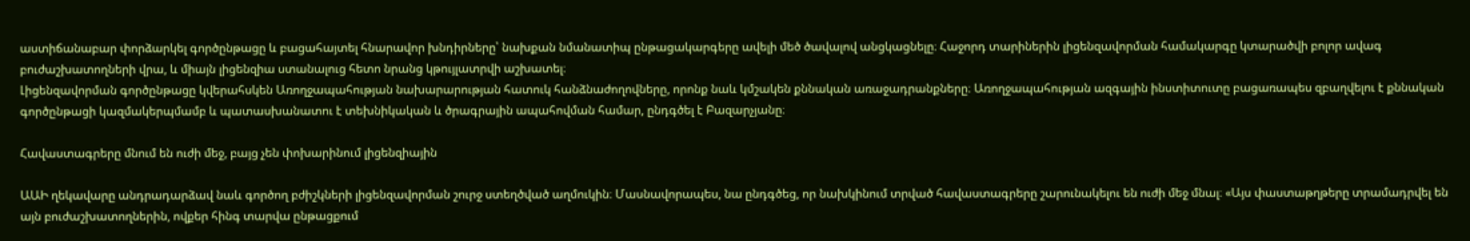աստիճանաբար փորձարկել գործընթացը և բացահայտել հնարավոր խնդիրները՝ նախքան նմանատիպ ընթացակարգերը ավելի մեծ ծավալով անցկացնելը։ Հաջորդ տարիներին լիցենզավորման համակարգը կտարածվի բոլոր ավագ բուժաշխատողների վրա, և միայն լիցենզիա ստանալուց հետո նրանց կթույլատրվի աշխատել։
Լիցենզավորման գործընթացը կվերահսկեն Առողջապահության նախարարության հատուկ հանձնաժողովները, որոնք նաև կմշակեն քննական առաջադրանքները։ Առողջապահության ազգային ինստիտուտը բացառապես զբաղվելու է քննական գործընթացի կազմակերպմամբ և պատասխանատու է տեխնիկական և ծրագրային ապահովման համար, ընդգծել է Բազարչյանը։

Հավաստագրերը մնում են ուժի մեջ, բայց չեն փոխարինում լիցենզիային

ԱԱԻ ղեկավարը անդրադարձավ նաև գործող բժիշկների լիցենզավորման շուրջ ստեղծված աղմուկին։ Մասնավորապես, նա ընդգծեց, որ նախկինում տրված հավաստագրերը շարունակելու են ուժի մեջ մնալ։ «Այս փաստաթղթերը տրամադրվել են այն բուժաշխատողներին, ովքեր հինգ տարվա ընթացքում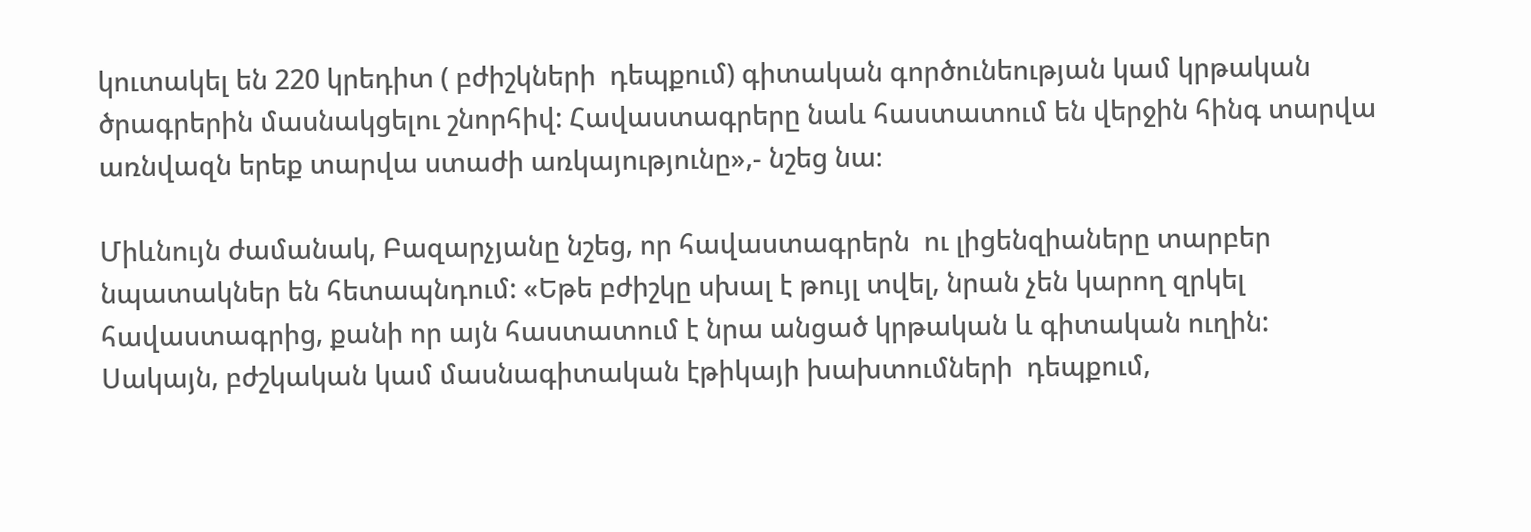կուտակել են 220 կրեդիտ ( բժիշկների  դեպքում) գիտական գործունեության կամ կրթական ծրագրերին մասնակցելու շնորհիվ: Հավաստագրերը նաև հաստատում են վերջին հինգ տարվա առնվազն երեք տարվա ստաժի առկայությունը»,- նշեց նա։

Միևնույն ժամանակ, Բազարչյանը նշեց, որ հավաստագրերն  ու լիցենզիաները տարբեր նպատակներ են հետապնդում: «Եթե բժիշկը սխալ է թույլ տվել, նրան չեն կարող զրկել հավաստագրից, քանի որ այն հաստատում է նրա անցած կրթական և գիտական ուղին: Սակայն, բժշկական կամ մասնագիտական էթիկայի խախտումների  դեպքում,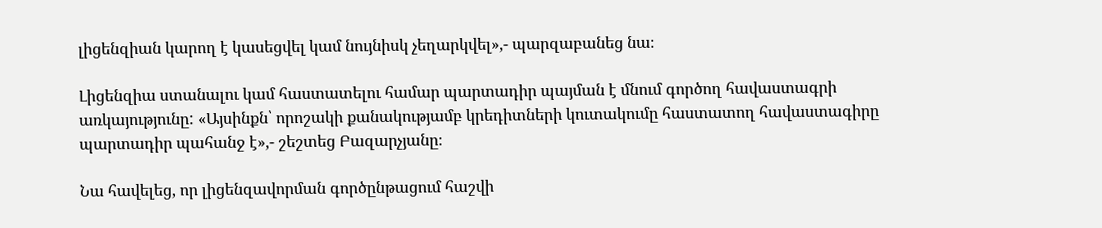լիցենզիան կարող է կասեցվել կամ նույնիսկ չեղարկվել»,- պարզաբանեց նա։

Լիցենզիա ստանալու կամ հաստատելու համար պարտադիր պայման է մնում գործող հավաստագրի առկայությունը: «Այսինքն՝ որոշակի քանակությամբ կրեդիտների կուտակումը հաստատող հավաստագիրը պարտադիր պահանջ է»,- շեշտեց Բազարչյանը։

Նա հավելեց, որ լիցենզավորման գործընթացում հաշվի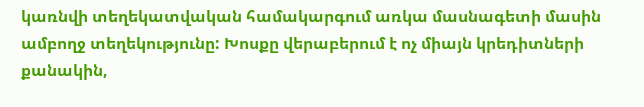կառնվի տեղեկատվական համակարգում առկա մասնագետի մասին ամբողջ տեղեկությունը: Խոսքը վերաբերում է ոչ միայն կրեդիտների քանակին,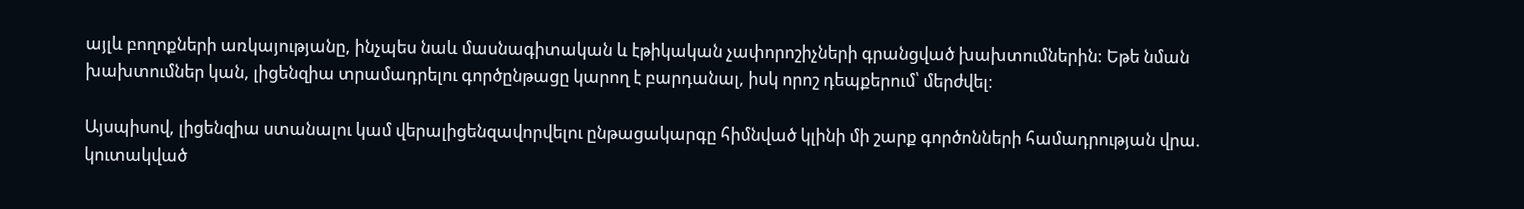այլև բողոքների առկայությանը, ինչպես նաև մասնագիտական և էթիկական չափորոշիչների գրանցված խախտումներին: Եթե նման խախտումներ կան, լիցենզիա տրամադրելու գործընթացը կարող է բարդանալ, իսկ որոշ դեպքերում՝ մերժվել։

Այսպիսով, լիցենզիա ստանալու կամ վերալիցենզավորվելու ընթացակարգը հիմնված կլինի մի շարք գործոնների համադրության վրա. կուտակված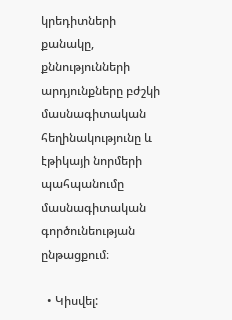կրեդիտների քանակը, քննությունների արդյունքները բժշկի մասնագիտական հեղինակությունը և էթիկայի նորմերի պահպանումը մասնագիտական գործունեության ընթացքում։

  • Կիսվել: